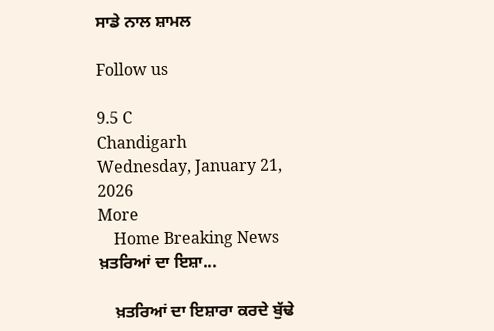ਸਾਡੇ ਨਾਲ ਸ਼ਾਮਲ

Follow us

9.5 C
Chandigarh
Wednesday, January 21, 2026
More
    Home Breaking News ਖ਼ਤਰਿਆਂ ਦਾ ਇਸ਼ਾ...

    ਖ਼ਤਰਿਆਂ ਦਾ ਇਸ਼ਾਰਾ ਕਰਦੇ ਬੁੱਢੇ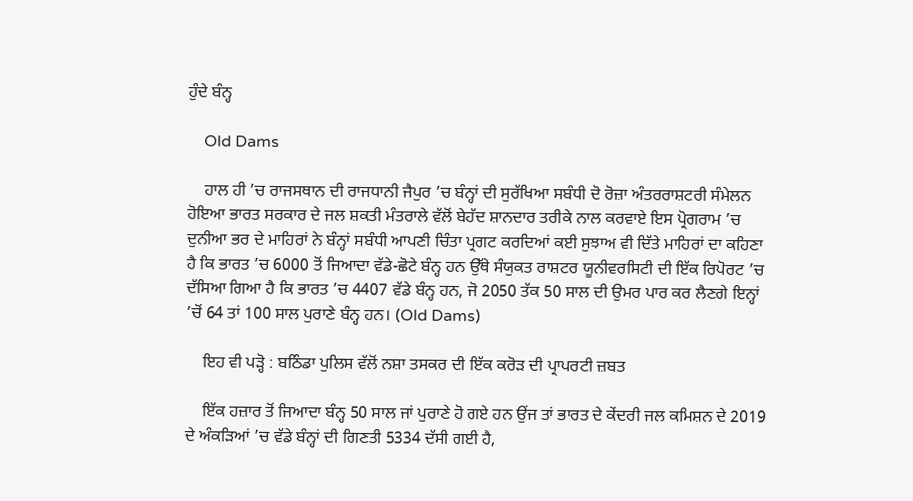ਹੁੰਦੇ ਬੰਨ੍ਹ

    Old Dams

    ਹਾਲ ਹੀ ’ਚ ਰਾਜਸਥਾਨ ਦੀ ਰਾਜਧਾਨੀ ਜੈਪੁਰ ’ਚ ਬੰਨ੍ਹਾਂ ਦੀ ਸੁਰੱਖਿਆ ਸਬੰਧੀ ਦੋ ਰੋਜ਼ਾ ਅੰਤਰਰਾਸ਼ਟਰੀ ਸੰਮੇਲਨ ਹੋਇਆ ਭਾਰਤ ਸਰਕਾਰ ਦੇ ਜਲ ਸ਼ਕਤੀ ਮੰਤਰਾਲੇ ਵੱਲੋਂ ਬੇਹੱਦ ਸ਼ਾਨਦਾਰ ਤਰੀਕੇ ਨਾਲ ਕਰਵਾਏ ਇਸ ਪ੍ਰੋਗਰਾਮ ’ਚ ਦੁਨੀਆ ਭਰ ਦੇ ਮਾਹਿਰਾਂ ਨੇ ਬੰਨ੍ਹਾਂ ਸਬੰਧੀ ਆਪਣੀ ਚਿੰਤਾ ਪ੍ਰਗਟ ਕਰਦਿਆਂ ਕਈ ਸੁਝਾਅ ਵੀ ਦਿੱਤੇ ਮਾਹਿਰਾਂ ਦਾ ਕਹਿਣਾ ਹੈ ਕਿ ਭਾਰਤ ’ਚ 6000 ਤੋਂ ਜਿਆਦਾ ਵੱਡੇ-ਛੋਟੇ ਬੰਨ੍ਹ ਹਨ ਉੱਥੇ ਸੰਯੁਕਤ ਰਾਸ਼ਟਰ ਯੂਨੀਵਰਸਿਟੀ ਦੀ ਇੱਕ ਰਿਪੋਰਟ ’ਚ ਦੱਸਿਆ ਗਿਆ ਹੈ ਕਿ ਭਾਰਤ ’ਚ 4407 ਵੱਡੇ ਬੰਨ੍ਹ ਹਨ, ਜੋ 2050 ਤੱਕ 50 ਸਾਲ ਦੀ ਉਮਰ ਪਾਰ ਕਰ ਲੈਣਗੇ ਇਨ੍ਹਾਂ ’ਚੋਂ 64 ਤਾਂ 100 ਸਾਲ ਪੁਰਾਣੇ ਬੰਨ੍ਹ ਹਨ। (Old Dams)

    ਇਹ ਵੀ ਪੜ੍ਹੋ : ਬਠਿੰਡਾ ਪੁਲਿਸ ਵੱਲੋਂ ਨਸ਼ਾ ਤਸਕਰ ਦੀ ਇੱਕ ਕਰੋੜ ਦੀ ਪ੍ਰਾਪਰਟੀ ਜ਼ਬਤ

    ਇੱਕ ਹਜ਼ਾਰ ਤੋਂ ਜਿਆਦਾ ਬੰਨ੍ਹ 50 ਸਾਲ ਜਾਂ ਪੁਰਾਣੇ ਹੋ ਗਏ ਹਨ ਉਂਜ ਤਾਂ ਭਾਰਤ ਦੇ ਕੇਂਦਰੀ ਜਲ ਕਮਿਸ਼ਨ ਦੇ 2019 ਦੇ ਅੰਕੜਿਆਂ ’ਚ ਵੱਡੇ ਬੰਨ੍ਹਾਂ ਦੀ ਗਿਣਤੀ 5334 ਦੱਸੀ ਗਈ ਹੈ,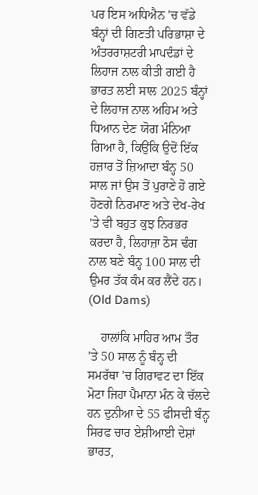ਪਰ ਇਸ ਅਧਿਐਨ ’ਚ ਵੱਡੇ ਬੰਨ੍ਹਾਂ ਦੀ ਗਿਣਤੀ ਪਰਿਭਾਸ਼ਾ ਦੇ ਅੰਤਰਰਾਸ਼ਟਰੀ ਮਾਪਦੰਡਾਂ ਦੇ ਲਿਹਾਜ ਨਾਲ ਕੀਤੀ ਗਈ ਹੈ ਭਾਰਤ ਲਈ ਸਾਲ 2025 ਬੰਨ੍ਹਾਂ ਦੇ ਲਿਹਾਜ ਨਾਲ ਅਹਿਮ ਅਤੇ ਧਿਆਨ ਦੇਣ ਯੋਗ ਮੰਨਿਆ ਗਿਆ ਹੈ, ਕਿਉਂਕਿ ਉਦੋਂ ਇੱਕ ਹਜ਼ਾਰ ਤੋਂ ਜ਼ਿਆਦਾ ਬੰਨ੍ਹ 50 ਸਾਲ ਜਾਂ ਉਸ ਤੋਂ ਪੁਰਾਣੇ ਹੋ ਗਏ ਹੋਣਗੇ ਨਿਰਮਾਣ ਅਤੇ ਦੇਖ-ਰੇਖ ’ਤੇ ਵੀ ਬਹੁਤ ਕੁਝ ਨਿਰਭਰ ਕਰਦਾ ਹੈ, ਲਿਹਾਜ਼ਾ ਠੋਸ ਢੰਗ ਨਾਲ ਬਣੇ ਬੰਨ੍ਹ 100 ਸਾਲ ਦੀ ਉਮਰ ਤੱਕ ਕੰਮ ਕਰ ਲੈਂਦੇ ਹਨ। (Old Dams)

    ਹਾਲਾਂਕਿ ਮਾਹਿਰ ਆਮ ਤੌਰ ’ਤੇ 50 ਸਾਲ ਨੂੰ ਬੰਨ੍ਹ ਦੀ ਸਮਰੱਥਾ ’ਚ ਗਿਰਾਵਟ ਦਾ ਇੱਕ ਮੋਟਾ ਜਿਹਾ ਪੈਮਾਨਾ ਮੰਨ ਕੇ ਚੱਲਦੇ ਹਨ ਦੁਨੀਆ ਦੇ 55 ਫੀਸਦੀ ਬੰਨ੍ਹ ਸਿਰਫ ਚਾਰ ਏਸ਼ੀਆਈ ਦੇਸ਼ਾਂ ਭਾਰਤ,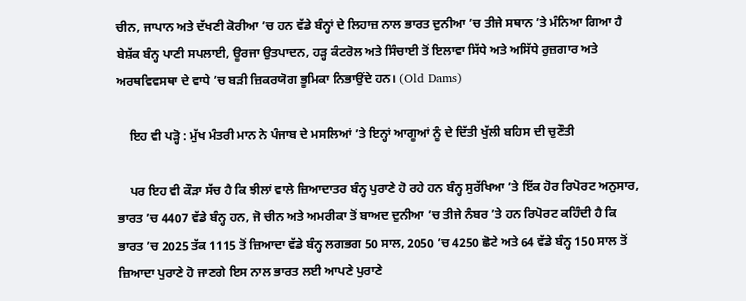ਚੀਨ, ਜਾਪਾਨ ਅਤੇ ਦੱਖਣੀ ਕੋਰੀਆ ’ਚ ਹਨ ਵੱਡੇ ਬੰਨ੍ਹਾਂ ਦੇ ਲਿਹਾਜ਼ ਨਾਲ ਭਾਰਤ ਦੁਨੀਆ ’ਚ ਤੀਜੇ ਸਥਾਨ ’ਤੇ ਮੰਨਿਆ ਗਿਆ ਹੈ ਬੇਸ਼ੱਕ ਬੰਨ੍ਹ ਪਾਣੀ ਸਪਲਾਈ, ਊਰਜਾ ਉਤਪਾਦਨ, ਹੜ੍ਹ ਕੰਟਰੋਲ ਅਤੇ ਸਿੰਚਾਈ ਤੋਂ ਇਲਾਵਾ ਸਿੱਧੇ ਅਤੇ ਅਸਿੱਧੇ ਰੁਜ਼ਗਾਰ ਅਤੇ ਅਰਥਵਿਵਸਥਾ ਦੇ ਵਾਧੇ ’ਚ ਬੜੀ ਜ਼ਿਕਰਯੋਗ ਭੂਮਿਕਾ ਨਿਭਾਉਂਦੇ ਹਨ। (Old Dams)

    ਇਹ ਵੀ ਪੜ੍ਹੋ : ਮੁੱਖ ਮੰਤਰੀ ਮਾਨ ਨੇ ਪੰਜਾਬ ਦੇ ਮਸਲਿਆਂ ’ਤੇ ਇਨ੍ਹਾਂ ਆਗੂਆਂ ਨੂੰ ਦੇ ਦਿੱਤੀ ਖੁੱਲੀ ਬਹਿਸ ਦੀ ਚੁਣੌਤੀ

    ਪਰ ਇਹ ਵੀ ਕੌੜਾ ਸੱਚ ਹੈ ਕਿ ਝੀਲਾਂ ਵਾਲੇ ਜ਼ਿਆਦਾਤਰ ਬੰਨ੍ਹ ਪੁਰਾਣੇ ਹੋ ਰਹੇ ਹਨ ਬੰਨ੍ਹ ਸੁਰੱਖਿਆ ’ਤੇ ਇੱਕ ਹੋਰ ਰਿਪੋਰਟ ਅਨੁਸਾਰ, ਭਾਰਤ ’ਚ 4407 ਵੱਡੇ ਬੰਨ੍ਹ ਹਨ, ਜੋ ਚੀਨ ਅਤੇ ਅਮਰੀਕਾ ਤੋਂ ਬਾਅਦ ਦੁਨੀਆ ’ਚ ਤੀਜੇ ਨੰਬਰ ’ਤੇ ਹਨ ਰਿਪੋਰਟ ਕਹਿੰਦੀ ਹੈ ਕਿ ਭਾਰਤ ’ਚ 2025 ਤੱਕ 1115 ਤੋਂ ਜ਼ਿਆਦਾ ਵੱਡੇ ਬੰਨ੍ਹ ਲਗਭਗ 50 ਸਾਲ, 2050 ’ਚ 4250 ਛੋਟੇ ਅਤੇ 64 ਵੱਡੇ ਬੰਨ੍ਹ 150 ਸਾਲ ਤੋਂ ਜ਼ਿਆਦਾ ਪੁਰਾਣੇ ਹੋ ਜਾਣਗੇ ਇਸ ਨਾਲ ਭਾਰਤ ਲਈ ਆਪਣੇ ਪੁਰਾਣੇ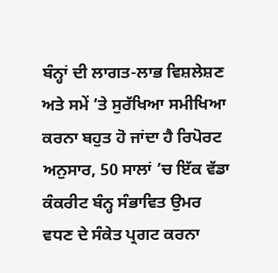ਬੰਨ੍ਹਾਂ ਦੀ ਲਾਗਤ-ਲਾਭ ਵਿਸ਼ਲੇਸ਼ਣ ਅਤੇ ਸਮੇਂ ’ਤੇ ਸੁਰੱਖਿਆ ਸਮੀਖਿਆ ਕਰਨਾ ਬਹੁਤ ਹੋ ਜਾਂਦਾ ਹੈ ਰਿਪੋਰਟ ਅਨੁਸਾਰ, 50 ਸਾਲਾਂ ’ਚ ਇੱਕ ਵੱਡਾ ਕੰਕਰੀਟ ਬੰਨ੍ਹ ਸੰਭਾਵਿਤ ਉਮਰ ਵਧਣ ਦੇ ਸੰਕੇਤ ਪ੍ਰਗਟ ਕਰਨਾ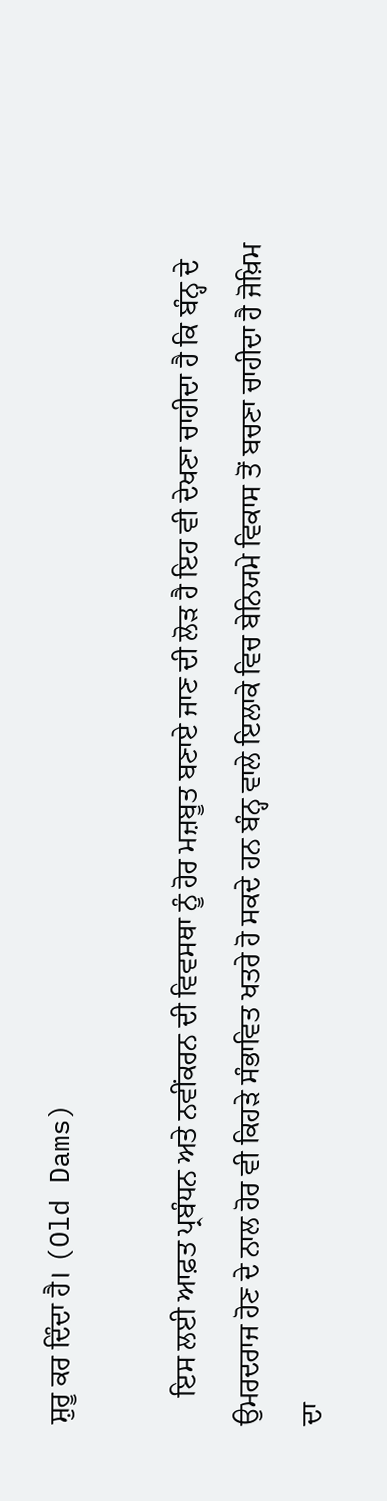ਸ਼ੁਰੂ ਕਰ ਦਿੰਦਾ ਹੈ। (Old Dams)

    ਇਸ ਲਈ ਆਫ਼ਤ ਪ੍ਰਬੰਧਨ ਅਤੇ ਨਵੀਂਕਰਨ ਦੀ ਵਿਵਸਥਾ ਨੂੰ ਹੋਰ ਮਜ਼ਬੂਤ ਬਣਾਏ ਜਾਣ ਦੀ ਲੋੜ ਹੈ ਇਹ ਵੀ ਦੇਖਣਾ ਚਾਹੀਦਾ ਹੈ ਕਿ ਬੰਨ੍ਹ ਦੇ ਉਮਰਦਰਾਜ ਹੋਣ ਦੇ ਨਾਲ ਹੋਰ ਵੀ ਕਿਹੜੇ ਸੰਭਾਵਿਤ ਖਤਰੇ ਹੋ ਸਕਦੇ ਹਨ ਬੰਨ੍ਹ ਵਾਲੇ ਇਲਾਕੇ ਵਿਚ ਬੇਨਿਯਮੇ ਵਿਕਾਸ ਤੋਂ ਬਚਣਾ ਚਾਹੀਦਾ ਹੈ ਜੋਖ਼ਿਮ ਦਾ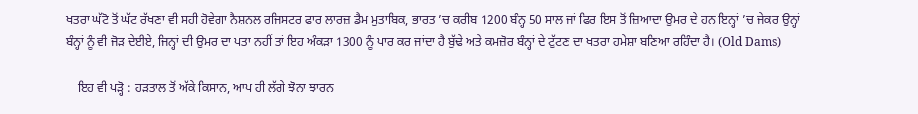ਖਤਰਾ ਘੱਟੋ ਤੋਂ ਘੱਟ ਰੱਖਣਾ ਵੀ ਸਹੀ ਹੋਵੇਗਾ ਨੈਸ਼ਨਲ ਰਜਿਸਟਰ ਫਾਰ ਲਾਰਜ਼ ਡੈਮ ਮੁਤਾਬਿਕ, ਭਾਰਤ ’ਚ ਕਰੀਬ 1200 ਬੰਨ੍ਹ 50 ਸਾਲ ਜਾਂ ਫਿਰ ਇਸ ਤੋਂ ਜ਼ਿਆਦਾ ਉਮਰ ਦੇ ਹਨ ਇਨ੍ਹਾਂ ’ਚ ਜੇਕਰ ਉਨ੍ਹਾਂ ਬੰਨ੍ਹਾਂ ਨੂੰ ਵੀ ਜੋੜ ਦੇਈਏ, ਜਿਨ੍ਹਾਂ ਦੀ ਉਮਰ ਦਾ ਪਤਾ ਨਹੀਂ ਤਾਂ ਇਹ ਅੰਕੜਾ 1300 ਨੂੰ ਪਾਰ ਕਰ ਜਾਂਦਾ ਹੈ ਬੁੱਢੇ ਅਤੇ ਕਮਜ਼ੋਰ ਬੰਨ੍ਹਾਂ ਦੇ ਟੁੱਟਣ ਦਾ ਖਤਰਾ ਹਮੇਸ਼ਾ ਬਣਿਆ ਰਹਿੰਦਾ ਹੈ। (Old Dams)

    ਇਹ ਵੀ ਪੜ੍ਹੋ : ਹੜਤਾਲ ਤੋਂ ਅੱਕੇ ਕਿਸਾਨ, ਆਪ ਹੀ ਲੱਗੇ ਝੋਨਾ ਝਾਰਨ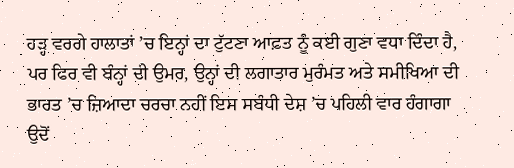ਹੜ੍ਹ ਵਰਗੇ ਹਾਲਾਤਾਂ ’ਚ ਇਨ੍ਹਾਂ ਦਾ ਟੁੱਟਣਾ ਆਫ਼ਤ ਨੂੰ ਕਈ ਗੁਣਾ ਵਧਾ ਦਿੰਦਾ ਹੈ, ਪਰ ਫਿਰ ਵੀ ਬੰਨ੍ਹਾਂ ਦੀ ਉਮਰ, ਉਨ੍ਹਾਂ ਦੀ ਲਗਾਤਾਰ ਮੁਰੰਮਤ ਅਤੇ ਸਮੀਖਿਆ ਦੀ ਭਾਰਤ ’ਚ ਜ਼ਿਆਦਾ ਚਰਚਾ ਨਹੀਂ ਇਸ ਸਬੰਧੀ ਦੇਸ਼ ’ਚ ਪਹਿਲੀ ਵਾਰ ਹੰਗਾਗਾ ਉਦੋਂ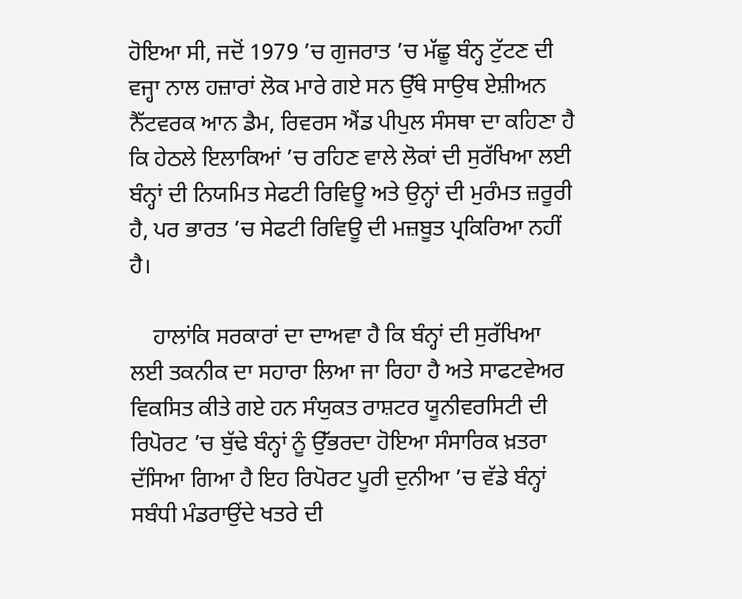ਹੋਇਆ ਸੀ, ਜਦੋਂ 1979 ’ਚ ਗੁਜਰਾਤ ’ਚ ਮੱਛੂ ਬੰਨ੍ਹ ਟੁੱਟਣ ਦੀ ਵਜ੍ਹਾ ਨਾਲ ਹਜ਼ਾਰਾਂ ਲੋਕ ਮਾਰੇ ਗਏ ਸਨ ਉੱਥੇ ਸਾਉਥ ਏਸ਼ੀਅਨ ਨੈੱਟਵਰਕ ਆਨ ਡੈਮ, ਰਿਵਰਸ ਐਂਡ ਪੀਪੁਲ ਸੰਸਥਾ ਦਾ ਕਹਿਣਾ ਹੈ ਕਿ ਹੇਠਲੇ ਇਲਾਕਿਆਂ ’ਚ ਰਹਿਣ ਵਾਲੇ ਲੋਕਾਂ ਦੀ ਸੁਰੱਖਿਆ ਲਈ ਬੰਨ੍ਹਾਂ ਦੀ ਨਿਯਮਿਤ ਸੇਫਟੀ ਰਿਵਿਊ ਅਤੇ ਉਨ੍ਹਾਂ ਦੀ ਮੁਰੰਮਤ ਜ਼ਰੂਰੀ ਹੈ, ਪਰ ਭਾਰਤ ’ਚ ਸੇਫਟੀ ਰਿਵਿਊ ਦੀ ਮਜ਼ਬੂਤ ਪ੍ਰਕਿਰਿਆ ਨਹੀਂ ਹੈ।

    ਹਾਲਾਂਕਿ ਸਰਕਾਰਾਂ ਦਾ ਦਾਅਵਾ ਹੈ ਕਿ ਬੰਨ੍ਹਾਂ ਦੀ ਸੁਰੱਖਿਆ ਲਈ ਤਕਨੀਕ ਦਾ ਸਹਾਰਾ ਲਿਆ ਜਾ ਰਿਹਾ ਹੈ ਅਤੇ ਸਾਫਟਵੇਅਰ ਵਿਕਸਿਤ ਕੀਤੇ ਗਏ ਹਨ ਸੰਯੁਕਤ ਰਾਸ਼ਟਰ ਯੂਨੀਵਰਸਿਟੀ ਦੀ ਰਿਪੋਰਟ ’ਚ ਬੁੱਢੇ ਬੰਨ੍ਹਾਂ ਨੂੰ ਉੱਭਰਦਾ ਹੋਇਆ ਸੰਸਾਰਿਕ ਖ਼ਤਰਾ ਦੱਸਿਆ ਗਿਆ ਹੈ ਇਹ ਰਿਪੋਰਟ ਪੂਰੀ ਦੁਨੀਆ ’ਚ ਵੱਡੇ ਬੰਨ੍ਹਾਂ ਸਬੰਧੀ ਮੰਡਰਾਉਂਦੇ ਖਤਰੇ ਦੀ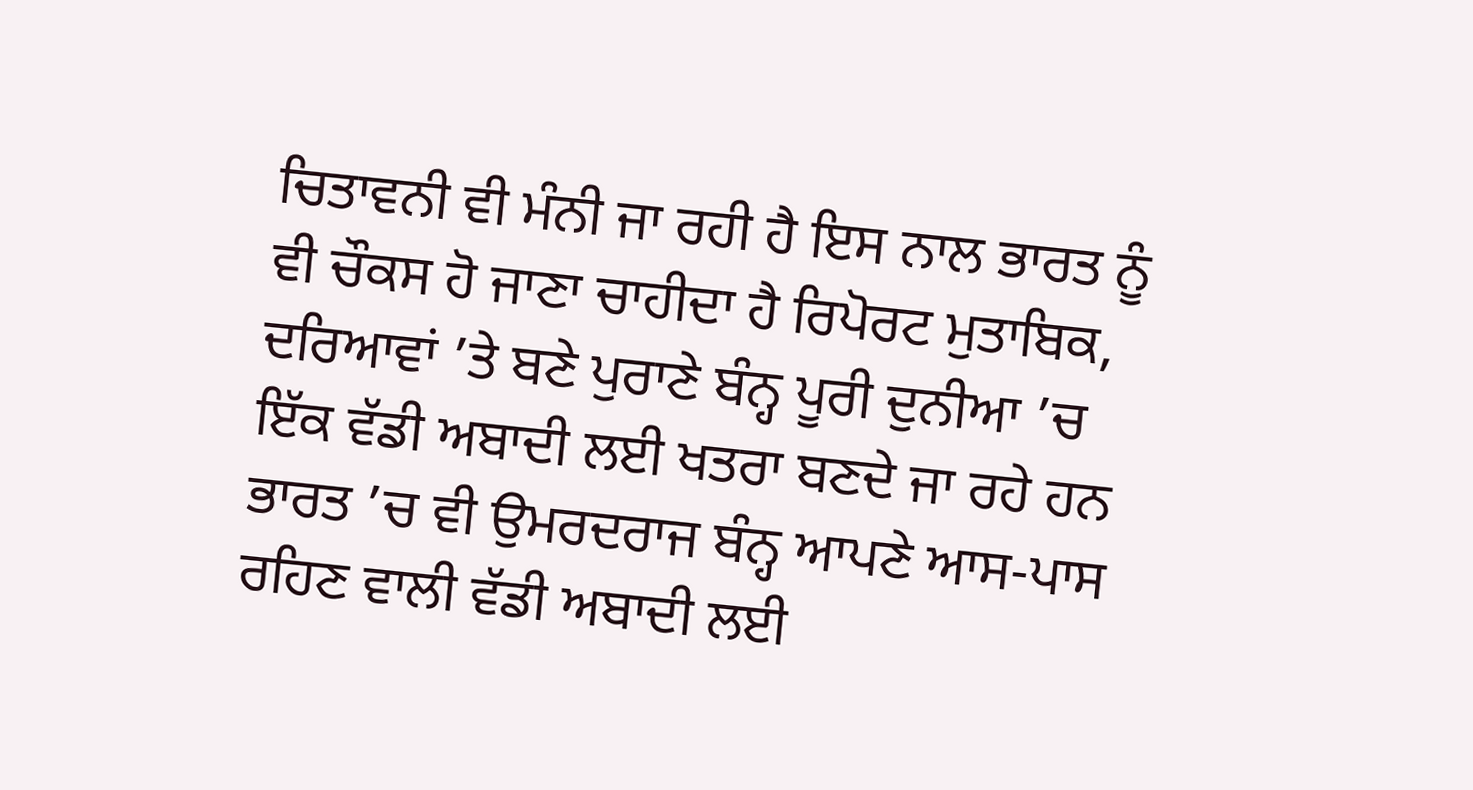ਚਿਤਾਵਨੀ ਵੀ ਮੰਨੀ ਜਾ ਰਹੀ ਹੈ ਇਸ ਨਾਲ ਭਾਰਤ ਨੂੰ ਵੀ ਚੌਕਸ ਹੋ ਜਾਣਾ ਚਾਹੀਦਾ ਹੈ ਰਿਪੋਰਟ ਮੁਤਾਬਿਕ, ਦਰਿਆਵਾਂ ’ਤੇ ਬਣੇ ਪੁਰਾਣੇ ਬੰਨ੍ਹ ਪੂਰੀ ਦੁਨੀਆ ’ਚ ਇੱਕ ਵੱਡੀ ਅਬਾਦੀ ਲਈ ਖਤਰਾ ਬਣਦੇ ਜਾ ਰਹੇ ਹਨ ਭਾਰਤ ’ਚ ਵੀ ਉਮਰਦਰਾਜ ਬੰਨ੍ਹ ਆਪਣੇ ਆਸ-ਪਾਸ ਰਹਿਣ ਵਾਲੀ ਵੱਡੀ ਅਬਾਦੀ ਲਈ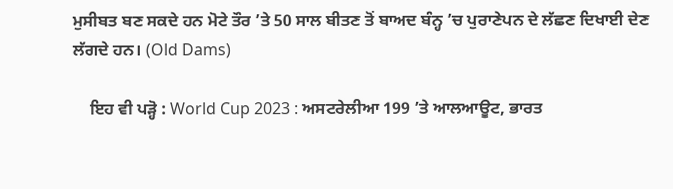ਮੁਸੀਬਤ ਬਣ ਸਕਦੇ ਹਨ ਮੋਟੇ ਤੌਰ ’ਤੇ 50 ਸਾਲ ਬੀਤਣ ਤੋਂ ਬਾਅਦ ਬੰਨ੍ਹ ’ਚ ਪੁਰਾਣੇਪਨ ਦੇ ਲੱਛਣ ਦਿਖਾਈ ਦੇਣ ਲੱਗਦੇ ਹਨ। (Old Dams)

    ਇਹ ਵੀ ਪੜ੍ਹੋ : World Cup 2023 : ਅਸਟਰੇਲੀਆ 199 ’ਤੇ ਆਲਆਊਟ, ਭਾਰਤ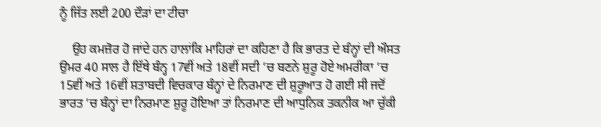ਨੂੰ ਜਿੱਤ ਲਈ 200 ਦੌੜਾਂ ਦਾ ਟੀਚਾ

    ਉਹ ਕਮਜ਼ੋਰ ਹੋ ਜਾਂਦੇ ਹਨ ਹਾਲਾਂਕਿ ਮਾਹਿਰਾਂ ਦਾ ਕਹਿਣਾ ਹੈ ਕਿ ਭਾਰਤ ਦੇ ਬੰਨ੍ਹਾਂ ਦੀ ਔਸਤ ਉਮਰ 40 ਸਾਲ ਹੈ ਇੱਥੇ ਬੰਨ੍ਹ 17ਵੀਂ ਅਤੇ 18ਵੀਂ ਸਦੀ ’ਚ ਬਣਨੇ ਸ਼ੁਰੂ ਹੋਏ ਅਮਰੀਕਾ ’ਚ 15ਵੀਂ ਅਤੇ 16ਵੀਂ ਸ਼ਤਾਬਦੀ ਵਿਚਕਾਰ ਬੰਨ੍ਹਾਂ ਦੇ ਨਿਰਮਾਣ ਦੀ ਸ਼ੁਰੂਆਤ ਹੋ ਗਈ ਸੀ ਜਦੋਂ ਭਾਰਤ ’ਚ ਬੰਨ੍ਹਾਂ ਦਾ ਨਿਰਮਾਣ ਸ਼ੁਰੂ ਹੋਇਆ ਤਾਂ ਨਿਰਮਾਣ ਦੀ ਆਧੁਨਿਕ ਤਕਨੀਕ ਆ ਚੁੱਕੀ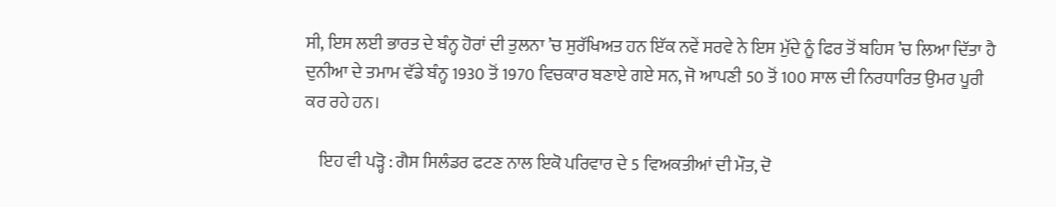ਸੀ, ਇਸ ਲਈ ਭਾਰਤ ਦੇ ਬੰਨ੍ਹ ਹੋਰਾਂ ਦੀ ਤੁਲਨਾ ’ਚ ਸੁਰੱਖਿਅਤ ਹਨ ਇੱਕ ਨਵੇਂ ਸਰਵੇ ਨੇ ਇਸ ਮੁੱਦੇ ਨੂੰ ਫਿਰ ਤੋਂ ਬਹਿਸ ’ਚ ਲਿਆ ਦਿੱਤਾ ਹੈ ਦੁਨੀਆ ਦੇ ਤਮਾਮ ਵੱਡੇ ਬੰਨ੍ਹ 1930 ਤੋਂ 1970 ਵਿਚਕਾਰ ਬਣਾਏ ਗਏ ਸਨ, ਜੋ ਆਪਣੀ 50 ਤੋਂ 100 ਸਾਲ ਦੀ ਨਿਰਧਾਰਿਤ ਉਮਰ ਪੂਰੀ ਕਰ ਰਹੇ ਹਨ।

    ਇਹ ਵੀ ਪੜ੍ਹੋ : ਗੈਸ ਸਿਲੰਡਰ ਫਟਣ ਨਾਲ ਇਕੋ ਪਰਿਵਾਰ ਦੇ 5 ਵਿਅਕਤੀਆਂ ਦੀ ਮੌਤ, ਦੋ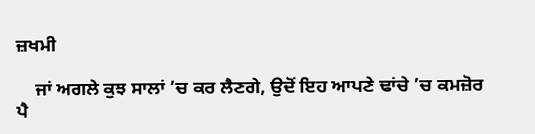ਜ਼ਖਮੀ

    ਜਾਂ ਅਗਲੇ ਕੁਝ ਸਾਲਾਂ ’ਚ ਕਰ ਲੈਣਗੇ, ਉਦੋਂ ਇਹ ਆਪਣੇ ਢਾਂਚੇ ’ਚ ਕਮਜ਼ੋਰ ਪੈ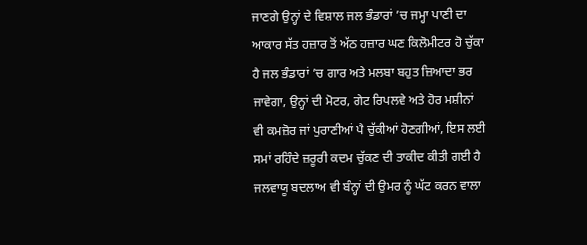ਜਾਣਗੇ ਉਨ੍ਹਾਂ ਦੇ ਵਿਸ਼ਾਲ ਜਲ ਭੰਡਾਰਾਂ ’ਚ ਜਮ੍ਹਾ ਪਾਣੀ ਦਾ ਆਕਾਰ ਸੱਤ ਹਜ਼ਾਰ ਤੋਂ ਅੱਠ ਹਜ਼ਾਰ ਘਣ ਕਿਲੋਮੀਟਰ ਹੋ ਚੁੱਕਾ ਹੈ ਜਲ ਭੰਡਾਰਾਂ ’ਚ ਗਾਰ ਅਤੇ ਮਲਬਾ ਬਹੁਤ ਜ਼ਿਆਦਾ ਭਰ ਜਾਵੇਗਾ, ਉਨ੍ਹਾਂ ਦੀ ਮੋਟਰ, ਗੇਟ ਰਿਪਲਵੇ ਅਤੇ ਹੋਰ ਮਸ਼ੀਨਾਂ ਵੀ ਕਮਜ਼ੋਰ ਜਾਂ ਪੁਰਾਣੀਆਂ ਪੈ ਚੁੱਕੀਆਂ ਹੋਣਗੀਆਂ, ਇਸ ਲਈ ਸਮਾਂ ਰਹਿੰਦੇ ਜ਼ਰੂਰੀ ਕਦਮ ਚੁੱਕਣ ਦੀ ਤਾਕੀਦ ਕੀਤੀ ਗਈ ਹੈ ਜਲਵਾਯੂ ਬਦਲਾਅ ਵੀ ਬੰਨ੍ਹਾਂ ਦੀ ਉਮਰ ਨੂੰ ਘੱਟ ਕਰਨ ਵਾਲਾ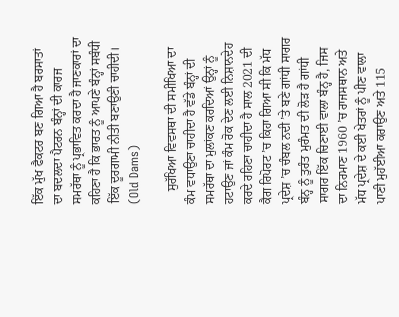ਇੱਕ ਮੁੱਖ ਫੈਕਟਰ ਬਣ ਗਿਆ ਹੈ ਬਰਸਾਤਾਂ ਦਾ ਬਦਲਦਾ ਪੈਟਰਨ ਬੰਨ੍ਹਾਂ ਦੀ ਕਾਰਜ ਸਮਰੱਥਾ ਨੂੰ ਪ੍ਰਭਾਵਿਤ ਕਰਦਾ ਹੈ ਜਾਣਕਾਰਾਂ ਦਾ ਕਹਿਣਾ ਹੈ ਕਿ ਭਾਰਤ ਨੂੰ ਆਪਣੇ ਬੰਨ੍ਹਾਂ ਸਬੰਧੀ ਇੱਕ ਦੂਰਗਾਮੀ ਨੀਤੀ ਬਣਾਉਣੀ ਚਾਹੀਦੀ। (Old Dams)

    ਸੁਰੱਖਿਆ ਵਿਵਸਥਾ ਦੀ ਸਮੀਖਿਆ ਦਾ ਕੰਮ ਵਧਾਉਣਾ ਚਾਹੀਦਾ ਹੈ ਵੱਡੇ ਬੰਨ੍ਹਾਂ ਦੀ ਸਮਰੱਥਾ ਦਾ ਮੁਲਾਂਕਣ ਕਰਦਿਆਂ ਉਨ੍ਹਾਂ ਨੂੰ ਹਟਾਉਣ ਜਾਂ ਕੰਮ ਰੋਕ ਦੇਣ ਲਈ ਨਿਸ਼ਾਨਦੇਹ ਕਰਦੇ ਰਹਿਣਾ ਚਾਹੀਦਾ ਹੈ ਸਾਲ 2021 ਦੀ ਕੈਗ ਰਿਪੋਰਟ ’ਚ ਕਿਹਾ ਗਿਆ ਸੀ ਕਿ ਮੱਧ ਪ੍ਰਦੇਸ਼ ’ਚ ਚੰਬਲ ਨਦੀ ’ਤੇ ਬਣੇ ਗਾਂਧੀ ਸਾਗਰ ਬੰਨ੍ਹ ਨੂੰ ਤੁਰੰਤ ਮੁਰੰਮਤ ਦੀ ਲੋੜ ਹੈ ਗਾਂਧੀ ਸਾਗਰ ਇੱਕ ਚਿਣਾਈ ਵਾਲਾ ਬੰਨ੍ਹ ਹੈ, ਜਿਸ ਦਾ ਨਿਰਮਾਣ 1960 ’ਚ ਰਾਜਸਥਾਨ ਅਤੇ ਮੱਧ ਪ੍ਰਦੇਸ਼ ਦੇ ਕਈ ਖੇਤਰਾਂ ਨੂੰ ਪੀਣ ਵਾਲਾ ਪਾਣੀ ਮੁਹੱਈਆ ਕਰਾਉਣ ਅਤੇ 115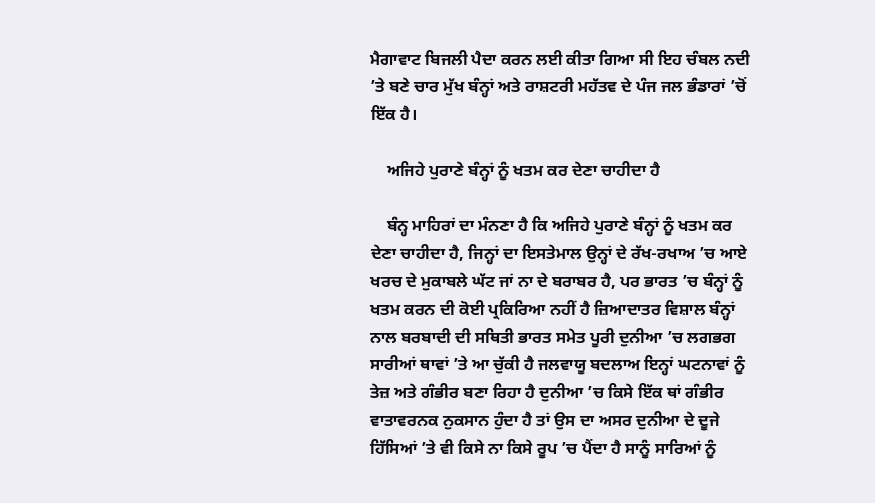ਮੈਗਾਵਾਟ ਬਿਜਲੀ ਪੈਦਾ ਕਰਨ ਲਈ ਕੀਤਾ ਗਿਆ ਸੀ ਇਹ ਚੰਬਲ ਨਦੀ ’ਤੇ ਬਣੇ ਚਾਰ ਮੁੱਖ ਬੰਨ੍ਹਾਂ ਅਤੇ ਰਾਸ਼ਟਰੀ ਮਹੱਤਵ ਦੇ ਪੰਜ ਜਲ ਭੰਡਾਰਾਂ ’ਚੋਂ ਇੱਕ ਹੈ।

    ਅਜਿਹੇ ਪੁਰਾਣੇ ਬੰਨ੍ਹਾਂ ਨੂੰ ਖਤਮ ਕਰ ਦੇਣਾ ਚਾਹੀਦਾ ਹੈ

    ਬੰਨ੍ਹ ਮਾਹਿਰਾਂ ਦਾ ਮੰਨਣਾ ਹੈ ਕਿ ਅਜਿਹੇ ਪੁਰਾਣੇ ਬੰਨ੍ਹਾਂ ਨੂੰ ਖਤਮ ਕਰ ਦੇਣਾ ਚਾਹੀਦਾ ਹੈ, ਜਿਨ੍ਹਾਂ ਦਾ ਇਸਤੇਮਾਲ ਉਨ੍ਹਾਂ ਦੇ ਰੱਖ-ਰਖਾਅ ’ਚ ਆਏ ਖਰਚ ਦੇ ਮੁਕਾਬਲੇ ਘੱਟ ਜਾਂ ਨਾ ਦੇ ਬਰਾਬਰ ਹੈ, ਪਰ ਭਾਰਤ ’ਚ ਬੰਨ੍ਹਾਂ ਨੂੰ ਖਤਮ ਕਰਨ ਦੀ ਕੋਈ ਪ੍ਰਕਿਰਿਆ ਨਹੀਂ ਹੈ ਜ਼ਿਆਦਾਤਰ ਵਿਸ਼ਾਲ ਬੰਨ੍ਹਾਂ ਨਾਲ ਬਰਬਾਦੀ ਦੀ ਸਥਿਤੀ ਭਾਰਤ ਸਮੇਤ ਪੂਰੀ ਦੁਨੀਆ ’ਚ ਲਗਭਗ ਸਾਰੀਆਂ ਥਾਵਾਂ ’ਤੇ ਆ ਚੁੱਕੀ ਹੈ ਜਲਵਾਯੂ ਬਦਲਾਅ ਇਨ੍ਹਾਂ ਘਟਨਾਵਾਂ ਨੂੰ ਤੇਜ਼ ਅਤੇ ਗੰਭੀਰ ਬਣਾ ਰਿਹਾ ਹੈ ਦੁਨੀਆ ’ਚ ਕਿਸੇ ਇੱਕ ਥਾਂ ਗੰਭੀਰ ਵਾਤਾਵਰਨਕ ਨੁਕਸਾਨ ਹੁੰਦਾ ਹੈ ਤਾਂ ਉਸ ਦਾ ਅਸਰ ਦੁਨੀਆ ਦੇ ਦੂਜੇ ਹਿੱਸਿਆਂ ’ਤੇ ਵੀ ਕਿਸੇ ਨਾ ਕਿਸੇ ਰੂਪ ’ਚ ਪੈਂਦਾ ਹੈ ਸਾਨੂੰ ਸਾਰਿਆਂ ਨੂੰ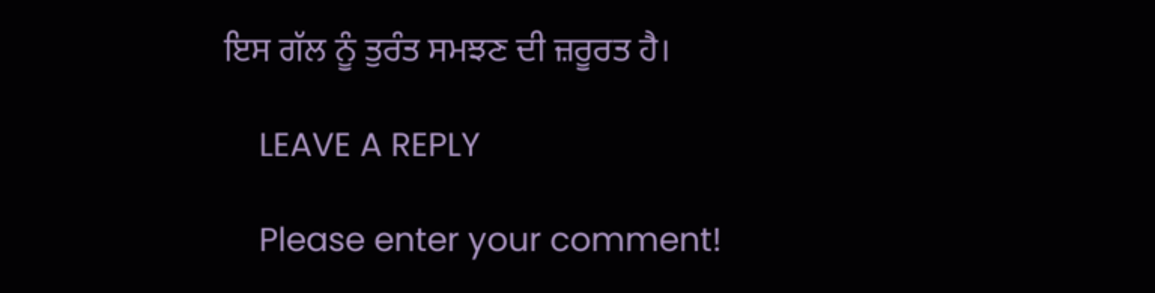ਇਸ ਗੱਲ ਨੂੰ ਤੁਰੰਤ ਸਮਝਣ ਦੀ ਜ਼ਰੂਰਤ ਹੈ।

    LEAVE A REPLY

    Please enter your comment!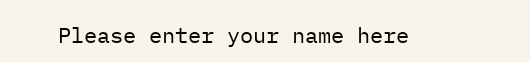Please enter your name here